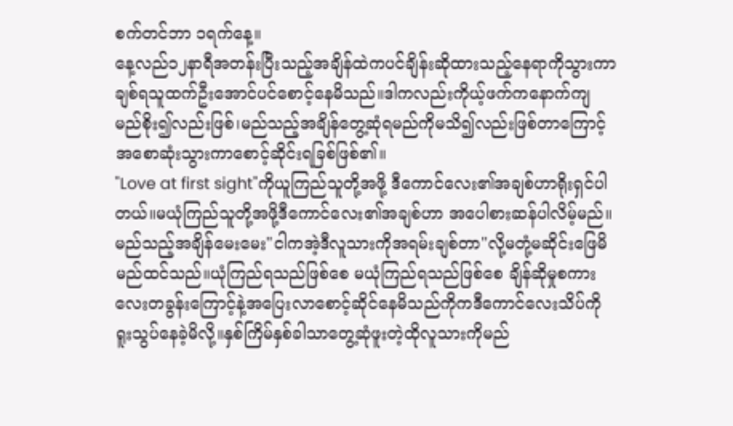စက်တင်ဘာ ၁ရက်နေ့။
နေ့လည်၁၂နာရီအတန်းပြီးသည့်အချိန်ထဲကပင်ချိန်းဆိုထားသည့်နေရာကိုသွားကာချစ်ရသူထက်ဦးအောင်ပင်စောင့်နေမိသည်။ဒါကလည်းကိုယ့်ဖက်ကနောက်ကျမည်စိုး၍လည်းဖြစ်၊မည်သည့်အချိန်တွေ့ဆုံရမည်ကိုမသိ၍လည်းဖြစ်တာကြောင့်အစောဆုံးသွားကာစောင့်ဆိုင်းရခြစ်ဖြစ်၏။
"Love at first sight"ကိုယူကြည်သူတို့အဖို့ ဒီကောင်လေး၏အချစ်ဟာရိုးရှင်ပါတယ်။မယုံကြည်သူတို့အဖို့ဒီကောင်လေး၏အချစ်ဟာ အပေါစားဆန်ပါလိမ့်မည်။မည်သည့်အချိန်မေးမေး"ငါကအဲ့ဒီလူသားကိုအရမ်းချစ်တာ"လို့မတုံ့မဆိုင်းဖြေမိမည်ထင်သည်။ယုံကြည်ရသည်ဖြစ်စေ မယုံကြည်ရသည်ဖြစ်စေ ချိန်ဆိုမှုစကားလေးတခွန်းကြောင့်နဲ့အပြေးလာစောင့်ဆိုင်နေမိသည်ကိုကဒီကောင်လေးသိပ်ကိုရူးသွပ်နေခဲ့မိလို့။နှစ်ကြိမ်နှစ်ခါသာတွေ့ဆုံဖူးတဲ့ထိုလူသားကိုမည်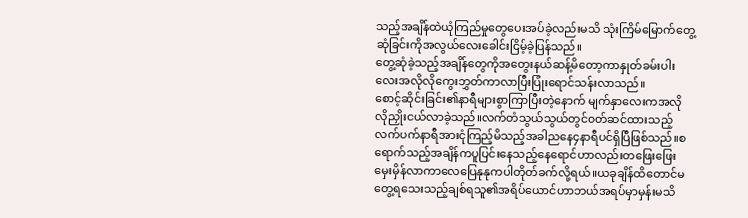သည့်အချိန်ထဲယုံကြည်မှုတွေပေးအပ်ခဲ့လည်းမသိ သုံးကြိမ်မြောက်တွေ့ဆုံခြင်းကိုအလွယ်လေးခေါင်းငြိမ့်ခဲ့ပြန်သည်။
တွေ့ဆုံခဲ့သည့်အချိန်တွေကိုအတွေးနယ်ဆန့်မိတော့ကာနှုတ်ခမ်းပါးလေးအလိုလိုကွေးဘွှတ်ကာလာပြီးပြုံးရောင်သန်းလာသည်။
စောင့်ဆိုင်းခြင်း၏နာရီများစွာကြာပြီးတဲ့နောက် မျက်နှာလေးကအလိုလိုညှိုးငယ်လာခဲ့သည်။လက်တံသွယ်သွယ်တွင်၀တ်ဆင်ထားသည့်လက်ပက်နာရီအားငုံကြည့်မိသည့်အခါညနေ၄နာရီပင်ရှိပြီဖြစ်သည်။စရောက်သည့်အချိန်ကပူပြင်းနေသည့်နေရောင်ဟာလည်းတဖြေးဖြေးမှေးမှိန်လာကာလေပြေနုနုကပါတိုတ်ခက်လို့ရယ်။ယခုချိန်ထိတောင်မတွေ့ရသေးသည့်ချစ်ရသူ၏အရိပ်ယောင်ဟာဘယ်အရပ်မှာမှန်းမသိ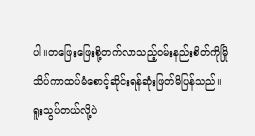ပါ။တဖြေးဖြေးစို့တက်လာသည့်၀မ်းနည်းစိတ်ကိုမြိုသိပ်ကာထပ်မံစောင့်ဆိုင်းရန်ဆုံးဖြတ်မိပြန်သည်။
ရူးသွပ်တယ်လို့ပဲ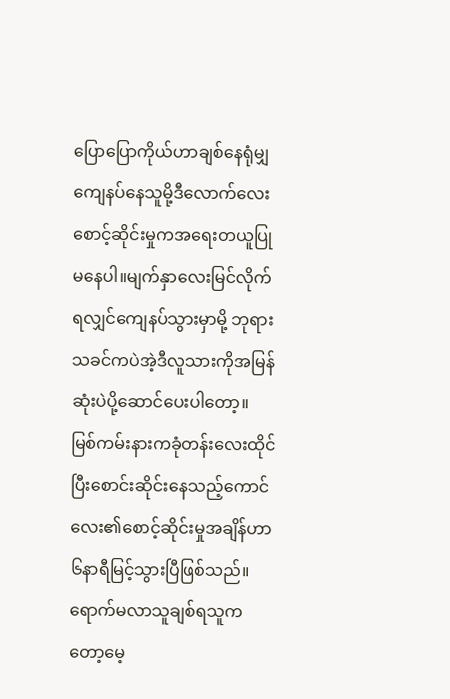ပြောပြောကိုယ်ဟာချစ်နေရုံမျှကျေနပ်နေသူမို့ဒီလောက်လေးစောင့်ဆိုင်းမှုကအရေးတယူပြုမနေပါ။မျက်နှာလေးမြင်လိုက်ရလျှင်ကျေနပ်သွားမှာမို့ ဘုရားသခင်ကပဲအဲ့ဒီလူသားကိုအမြန်ဆုံးပဲပို့ဆောင်ပေးပါတော့။
မြစ်ကမ်းနားကခုံတန်းလေးထိုင်ပြီးစောင်းဆိုင်းနေသည့်ကောင်လေး၏စောင့်ဆိုင်းမှုအချိန်ဟာ၆နာရီမြင့်သွားပြီဖြစ်သည်။ရောက်မလာသူချစ်ရသူကတော့မေ့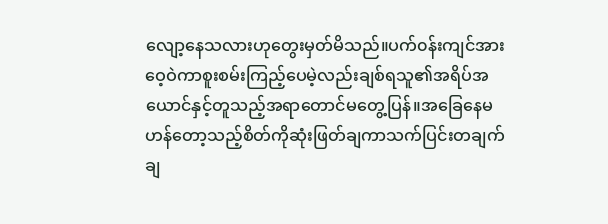လျော့နေသလားဟုတွေးမှတ်မိသည်။ပက်၀န်းကျင်အားဝေ့ဝဲကာစူးစမ်းကြည့်ပေမဲ့လည်းချစ်ရသူ၏အရိပ်အယောင်နှင့်တူသည့်အရာတောင်မတွေ့ပြန်။အခြေနေမဟန်တော့သည့်စိတ်ကိုဆုံးဖြတ်ချကာသက်ပြင်းတချက်ချ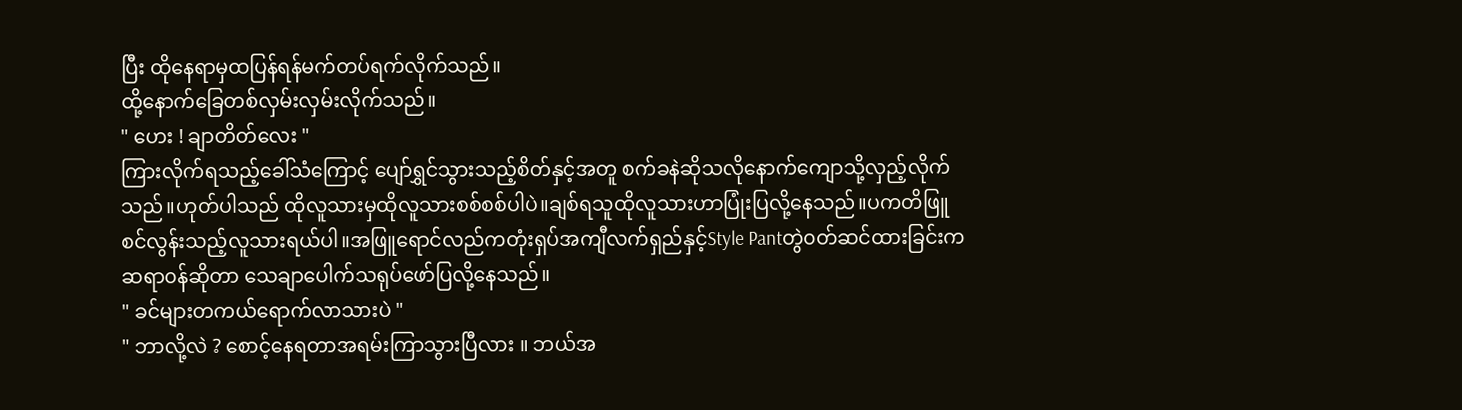ပြီး ထိုနေရာမှထပြန်ရန်မက်တပ်ရက်လိုက်သည်။
ထို့နောက်ခြေတစ်လှမ်းလှမ်းလိုက်သည်။
" ဟေး ! ချာတိတ်လေး "
ကြားလိုက်ရသည့်ခေါ်သံကြောင့် ပျော်ရွှင်သွားသည့်စိတ်နှင့်အတူ စက်ခနဲဆိုသလိုနောက်ကျောသို့လှည့်လိုက်သည်။ဟုတ်ပါသည် ထိုလူသားမှထိုလူသားစစ်စစ်ပါပဲ။ချစ်ရသူထိုလူသားဟာပြုံးပြလို့နေသည်။ပကတိဖြူစင်လွန်းသည့်လူသားရယ်ပါ။အဖြူရောင်လည်ကတုံးရှပ်အကျီလက်ရှည်နှင့်Style Pantတွဲ၀တ်ဆင်ထားခြင်းကဆရာ၀န်ဆိုတာ သေချာပေါက်သရုပ်ဖော်ပြလို့နေသည်။
" ခင်များတကယ်ရောက်လာသားပဲ "
" ဘာလို့လဲ ? စောင့်နေရတာအရမ်းကြာသွားပြီလား ။ ဘယ်အ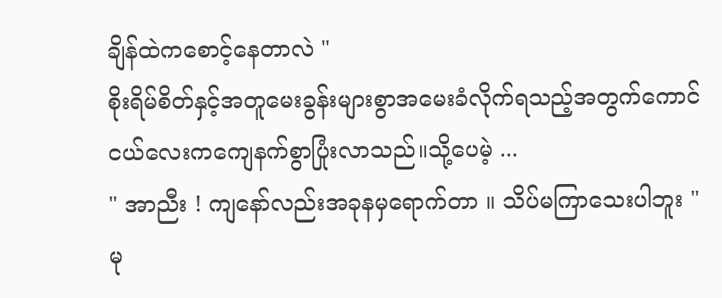ချိန်ထဲကစောင့်နေတာလဲ "
စိုးရိမ်စိတ်နှင့်အတူမေးခွန်းများစွာအမေးခံလိုက်ရသည့်အတွက်ကောင်ငယ်လေးကကျေနက်စွာပြုံးလာသည်။သို့ပေမဲ့ ...
" အာညီး ! ကျနော်လည်းအခုနမှရောက်တာ ။ သိပ်မကြာသေးပါဘူး "
မု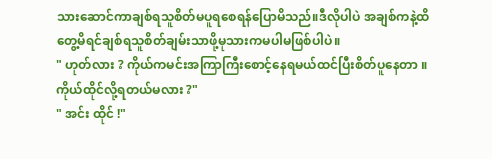သားဆောင်ကာချစ်ရသူစိတ်မပူရစေရန်ပြောမိသည်။ဒီလိုပါပဲ အချစ်ကနဲ့ထိတွေ့မိရင်ချစ်ရသူစိတ်ချမ်းသာဖို့မုသားကမပါမဖြစ်ပါပဲ။
" ဟုတ်လား ? ကိုယ်ကမင်းအကြာကြီးစောင့်နေရမယ်ထင်ပြီးစိတ်ပူနေတာ ။ ကိုယ်ထိုင်လို့ရတယ်မလား ?"
" အင်း ထိုင် !"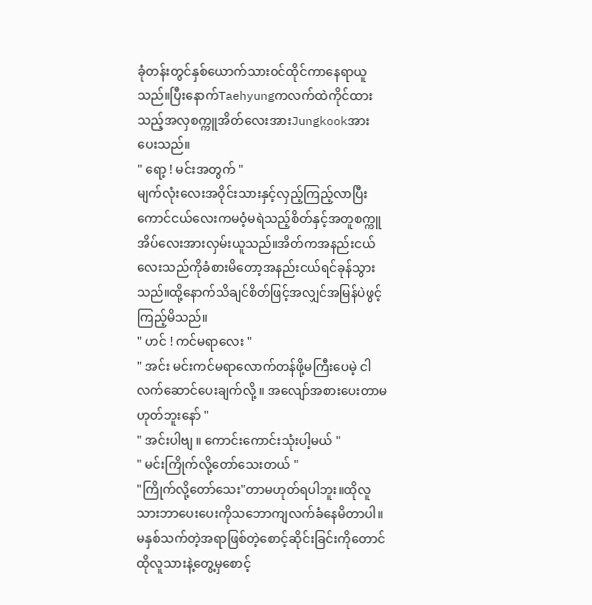ခုံတန်းတွင်နှစ်ယောက်သား၀င်ထိုင်ကာနေရာယူသည်။ပြီးနောက်Taehyungကလက်ထဲကိုင်ထားသည့်အလှစက္ကူအိတ်လေးအားJungkookအားပေးသည်။
" ရော့ ! မင်းအတွက် "
မျက်လုံးလေးအဝိုင်းသားနှင့်လှည့်ကြည့်လာပြီး ကောင်ငယ်လေးကမဝံ့မရဲသည့်စိတ်နှင့်အတူစက္ကူအိပ်လေးအားလှမ်းယူသည်။အိတ်ကအနည်းငယ်လေးသည်ကိုခံစားမိတော့အနည်းငယ်ရင်ခုန်သွားသည်။ထို့နောက်သိချင်စိတ်ဖြင့်အလျှင်အမြန်ပဲဖွင့်ကြည့်မိသည်။
" ဟင် ! ကင်မရာလေး "
" အင်း မင်းကင်မရာလောက်တန်ဖို့မကြီးပေမဲ့ ငါလက်ဆောင်ပေးချက်လို့ ။ အလျော်အစားပေးတာမဟုတ်ဘူးနော် "
" အင်းပါဗျ ။ ကောင်းကောင်းသုံးပါ့မယ် "
" မင်းကြိုက်လို့တော်သေးတယ် "
"ကြိုက်လို့တော်သေး"တာမဟုတ်ရပါဘူး။ထိုလူသားဘာပေးပေးကိုသဘောကျလက်ခံနေမိတာပါ။မနှစ်သက်တဲ့အရာဖြစ်တဲ့စောင့်ဆိုင်းခြင်းကိုတောင် ထိုလူသားနဲ့တွေ့မှစောင့်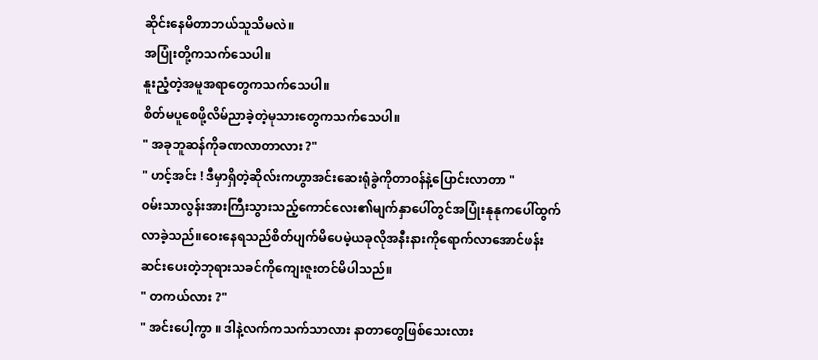ဆိုင်းနေမိတာဘယ်သူသိမလဲ။
အပြုံးတို့ကသက်သေပါ။
နူးညံ့တဲ့အမူအရာတွေကသက်သေပါ။
စိတ်မပူစေဖို့လိမ်ညာခဲ့တဲ့မုသားတွေကသက်သေပါ။
" အခုဘူဆန်ကိုခဏလာတာလား ?"
" ဟင့်အင်း ! ဒီမှာရှိတဲ့ဆိုလ်းကဟွာအင်းဆေးရုံခွဲကိုတာ၀န်နဲ့ပြောင်းလာတာ "
၀မ်းသာလွန်းအားကြီးသွားသည့်ကောင်လေး၏မျက်နှာပေါ်တွင်အပြုံးနုနုကပေါ်ထွက်လာခဲ့သည်။ဝေးနေရသည်စိတ်ပျက်မိပေမဲ့ယခုလိုအနီးနားကိုရောက်လာအောင်ဖန်းဆင်းပေးတဲ့ဘုရားသခင်ကိုကျေးဇူးတင်မိပါသည်။
" တကယ်လား ?"
" အင်းပေါ့ကွာ ။ ဒါနဲ့လက်ကသက်သာလား နာတာတွေဖြစ်သေးလား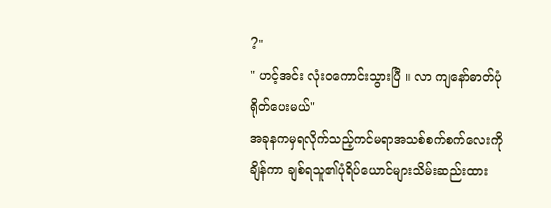?"
" ဟင့်အင်း လုံး၀ကောင်းသွားပြီ ။ လာ ကျနော်ဓာတ်ပုံရိုတ်ပေးမယ်"
အခုနကမှရလိုက်သည့်ကင်မရာအသစ်စက်စက်လေးကိုချိန်ကာ ချစ်ရသူ၏ပုံရိပ်ယောင်များသိမ်းဆည်းထား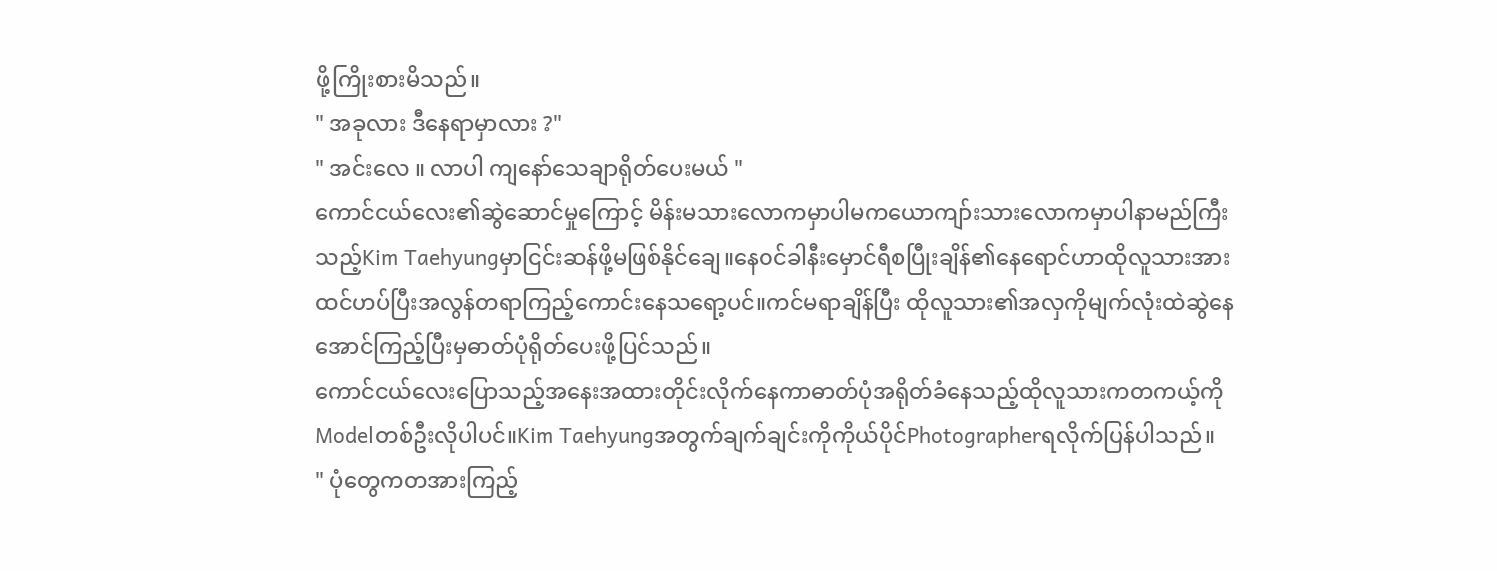ဖို့ကြိုးစားမိသည်။
" အခုလား ဒီနေရာမှာလား ?"
" အင်းလေ ။ လာပါ ကျနော်သေချာရိုတ်ပေးမယ် "
ကောင်ငယ်လေး၏ဆွဲဆောင်မှုကြောင့် မိန်းမသားလောကမှာပါမကယောကျာ်းသားလောကမှာပါနာမည်ကြီးသည့်Kim Taehyungမှာငြင်းဆန်ဖို့မဖြစ်နိုင်ချေ။နေ၀င်ခါနီးမှောင်ရီစပြီုးချိန်၏နေရောင်ဟာထိုလူသားအားထင်ဟပ်ပြီးအလွန်တရာကြည့်ကောင်းနေသရော့ပင်။ကင်မရာချိန်ပြီး ထိုလူသား၏အလှကိုမျက်လုံးထဲဆွဲနေအောင်ကြည့်ပြီးမှဓာတ်ပုံရိုတ်ပေးဖို့ပြင်သည်။
ကောင်ငယ်လေးပြောသည့်အနေးအထားတိုင်းလိုက်နေကာဓာတ်ပုံအရိုတ်ခံနေသည့်ထိုလူသားကတကယ့်ကိုModelတစ်ဦးလိုပါပင်။Kim Taehyungအတွက်ချက်ချင်းကိုကိုယ်ပိုင်Photographerရလိုက်ပြန်ပါသည်။
" ပုံတွေကတအားကြည့်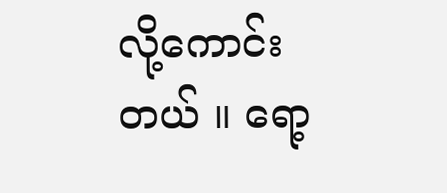လို့ကောင်းတယ် ။ ရော့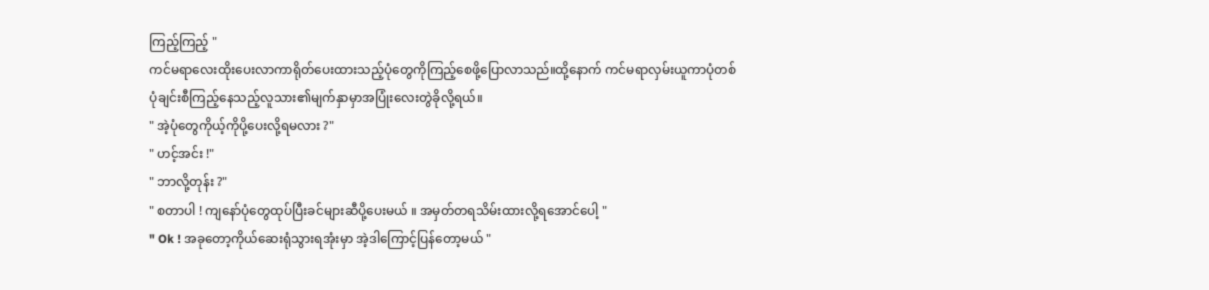ကြည့်ကြည့် "
ကင်မရာလေးထိုးပေးလာကာရိုတ်ပေးထားသည့်ပုံတွေကိုကြည့်စေဖို့ပြောလာသည်။ထို့နောက် ကင်မရာလှမ်းယူကာပုံတစ်ပုံချင်းစီကြည့်နေသည့်လူသား၏မျက်နှာမှာအပြုံးလေးတွဲခိုလို့ရယ်။
" အဲ့ပုံတွေကိုယ့်ကိုပို့ပေးလို့ရမလား ?"
" ဟင့်အင်း !"
" ဘာလို့တုန်း ?"
" စတာပါ ! ကျနော်ပုံတွေထုပ်ပြီးခင်များဆီပို့ပေးမယ် ။ အမှတ်တရသိမ်းထားလို့ရအောင်ပေါ့ "
" Ok ! အခုတော့ကိုယ်ဆေးရုံသွားရအုံးမှာ အဲ့ဒါကြောင့်ပြန်တော့မယ် "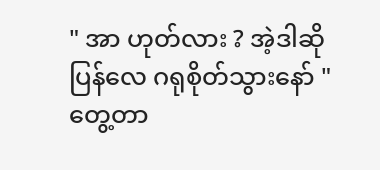" အာ ဟုတ်လား ? အဲ့ဒါဆိုပြန်လေ ဂရုစိုတ်သွားနော် "
တွေ့တာ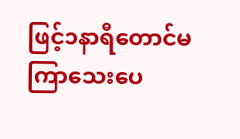ဖြင့်၁နာရီတောင်မကြာသေးပေ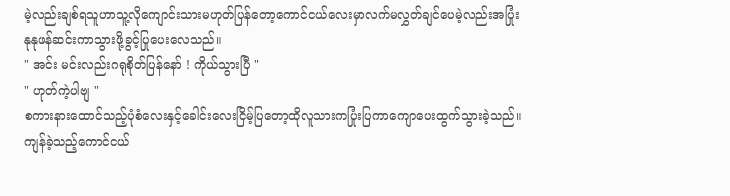မဲ့လည်းချစ်ရသူဟာသူ့လိုကျောင်းသားမဟုတ်ပြန်တော့ကောင်ငယ်လေးမှာလက်မလွှတ်ချင်ပေမဲ့လည်းအပြုံးနုနုဖန်ဆင်းကာသွားဖို့ခွင့်ပြုပေးလေသည်။
" အင်း မင်းလည်းဂရုစိုတ်ပြန်နော် ! ကိုယ်သွားပြီ "
" ဟုတ်ကဲ့ပါဗျ "
စကားနားထောင်သည့်ပုံစံလေးနှင့်ခေါင်းလေးငြိမ့်ပြတော့ထိုလူသားကပြုံးပြကာကျောပေးထွက်သွားခဲ့သည်။ကျန်ခဲ့သည့်ကောင်ငယ်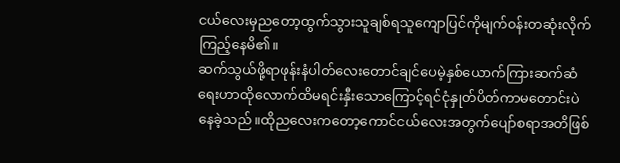ငယ်လေးမှညတော့ထွက်သွားသူချစ်ရသူကျောပြင်ကိုမျက်၀န်းတဆုံးလိုက်ကြည့်နေမိ၏။
ဆက်သွယ်ဖို့ရာဖုန်းနံပါတ်လေးတောင်ချင်ပေမဲ့နှစ်ယောက်ကြားဆက်ဆံရေးဟာထိုလောက်ထိမရင်းနှီးသောကြောင့်ရင်ငုံနှုတ်ပိတ်ကာမတောင်းပဲနေခဲ့သည်။ထိုညလေးကတော့ကောင်ငယ်လေးအတွက်ပျော်စရာအတိဖြစ်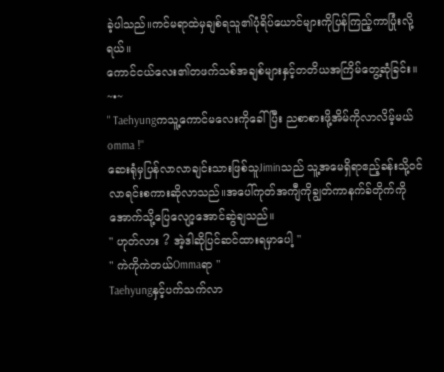ခဲ့ပါသည်။ကင်မရာထဲမှချစ်ရသူ၏ပုံရိပ်ယောင်များကိုပြန်ကြည့်ကာပြုံးလို့ရယ်။
ကောင်ငယ်လေး၏တဖက်သစ်အချစ်များနှင့်တတိယအကြိမ်တွေ့ဆုံခြင်း။
~•~
" Taehyungကသူ့ကောင်မလေးကိုခေါ်ပြီး ညစာစားဖို့အိမ်ကိုလာလိမ့်မယ် omma !"
ဆေးရုံမှပြန်လာလာချင်းသားဖြစ်သူJiminသည် သူ့အမေရှိရာဧည့်ခန်းသို့၀င်လာရင်းစကားဆိုလာသည်။အပေါ်ကုတ်အကျီကိုချွတ်ကာနက်ခ်တိုက်ကိုအောက်သို့ပြေလျော့အောင်ဆွဲချသည်။
" ဟုတ်လား ? အဲ့ဒါဆိုပြင်ဆင်ထားရမှာပေါ့ "
" ကဲကိုကဲတယ်Ommaရာ "
Taehyungနှင့်ပက်သက်လာ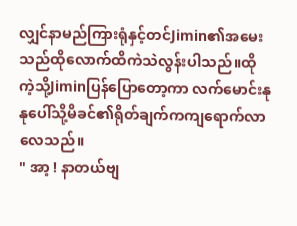လျှင်နာမည်ကြားရုံနှင့်တင်Jimin၏အမေးသည်ထိုလောက်ထိကဲသဲလွန်းပါသည်။ထိုကဲ့သို့Jiminပြန်ပြောတော့ကာ လက်မောင်းနုနုပေါ်သို့မိခင်၏ရိုတ်ချက်ကကျရောက်လာလေသည်။
" အာ့ ! နာတယ်ဗျ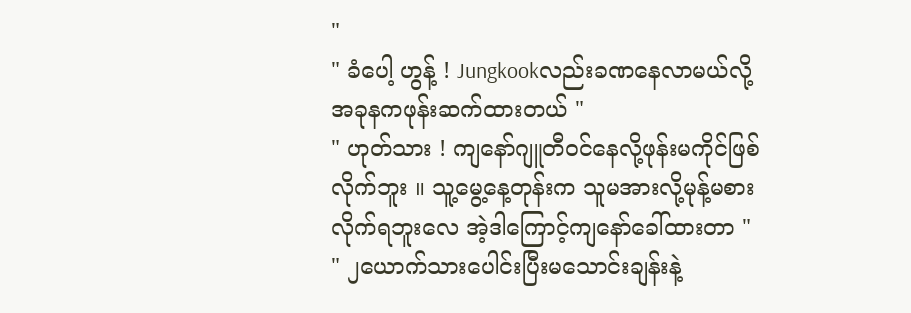"
" ခံပေါ့ ဟွန့် ! Jungkookလည်းခဏနေလာမယ်လို့ အခုနကဖုန်းဆက်ထားတယ် "
" ဟုတ်သား ! ကျနော်ဂျူတီ၀င်နေလို့ဖုန်းမကိုင်ဖြစ်လိုက်ဘူး ။ သူ့မွေ့နေ့တုန်းက သူမအားလို့မုန့်မစားလိုက်ရဘူးလေ အဲ့ဒါကြောင့်ကျနော်ခေါ်ထားတာ "
" ၂ယောက်သားပေါင်းပြီးမသောင်းချန်းနဲ့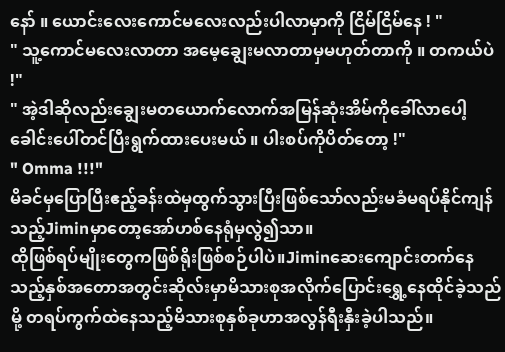နော် ။ ယောင်းလေးကောင်မလေးလည်းပါလာမှာကို ငြိမ်ငြိမ်နေ ! "
" သူ့ကောင်မလေးလာတာ အမေ့ချွေးမလာတာမှမဟုတ်တာကို ။ တကယ်ပဲ !"
" အဲ့ဒါဆိုလည်းချွေးမတယောက်လောက်အမြန်ဆုံးအိမ်ကိုခေါ်လာပေါ့ ခေါင်းပေါ်တင်ပြီးရွက်ထားပေးမယ် ။ ပါးစပ်ကိုပိတ်တော့ !"
" Omma !!!"
မိခင်မှပြောပြီးဧည့်ခန်းထဲမှထွက်သွားပြီးဖြစ်သော်လည်းမခံမရပ်နိုင်ကျန်သည့်Jiminမှာတော့အော်ဟစ်နေရုံမှလွဲ၍သာ။
ထိုဖြစ်ရပ်မျိုးတွေကဖြစ်ရိုးဖြစ်စဉ်ပါပဲ။Jiminဆေးကျောင်းတက်နေသည့်နှစ်အတောအတွင်းဆိုလ်းမှာမိသားစုအလိုက်ပြောင်းရွှေ့နေထိုင်ခဲ့သည်မို့ တရပ်ကွက်ထဲနေသည့်မိသားစုနှစ်ခုဟာအလွန်ရီးနှီးခဲ့ပါသည်။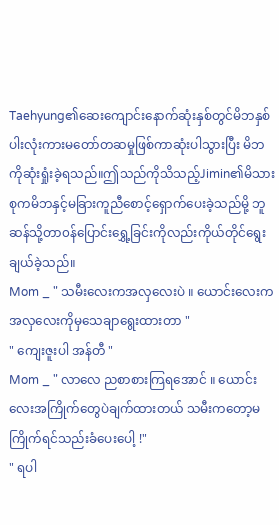Taehyung၏ဆေးကျောင်းနောက်ဆုံးနှစ်တွင်မိဘနှစ်ပါးလုံးကားမတော်တဆမှုဖြစ်ကာဆုံးပါသွားပြီး မိဘကိုဆုံးရှုံးခဲ့ရသည်။ဤသည်ကိုသိသည့်Jimin၏မိသားစုကမိဘနှင့်မခြားကူညီစောင့်ရှောက်ပေးခဲ့သည်မို့ ဘူဆန်သို့တာ၀န်ပြောင်းရွှေ့ခြင်းကိုလည်းကိုယ်တိုင်ရွေးချယ်ခဲ့သည်။
Mom _ " သမီးလေးကအလှလေးပဲ ။ ယောင်းလေးကအလှလေးကိုမှသေချာရွေးထားတာ "
" ကျေးဇူးပါ အန်တီ "
Mom _ " လာလေ ညစာစားကြရအောင် ။ ယောင်းလေးအကြိုက်တွေပဲချက်ထားတယ် သမီးကတော့မကြိုက်ရင်သည်းခံပေးပေါ့ !"
" ရပါ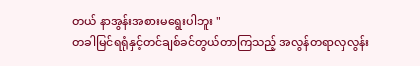တယ် နာအွန်းအစားမရွေးပါဘူး "
တခါမြင်ရရုံနှင့်တင်ချစ်ခင်တွယ်တာကြသည့် အလွန်တရာလှလွန်း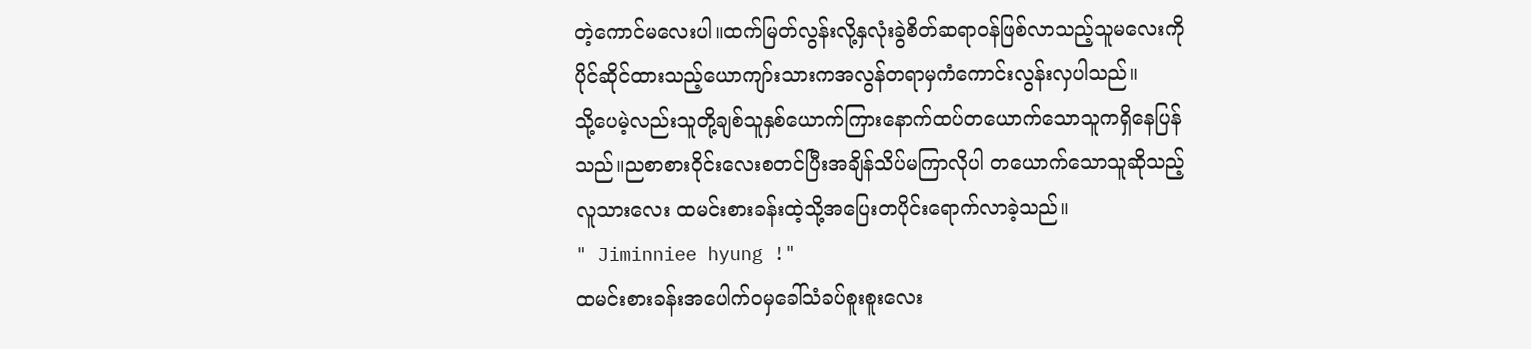တဲ့ကောင်မလေးပါ။ထက်မြတ်လွန်းလို့နှလုံးခွဲစိတ်ဆရာ၀န်ဖြစ်လာသည့်သူမလေးကိုပိုင်ဆိုင်ထားသည့်ယောကျာ်းသားကအလွန်တရာမှကံကောင်းလွန်းလှပါသည်။
သို့ပေမဲ့လည်းသူတို့ချစ်သူနှစ်ယောက်ကြားနောက်ထပ်တယောက်သောသူကရှိနေပြန်သည်။ညစာစားဝိုင်းလေးစတင်ပြီးအချိန်သိပ်မကြာလိုပါ တယောက်သောသူဆိုသည့်လူသားလေး ထမင်းစားခန်းထဲ့သို့အပြေးတပိုင်းရောက်လာခဲ့သည်။
" Jiminniee hyung !"
ထမင်းစားခန်းအပေါက်၀မှခေါ်သံခပ်စူးစူးလေး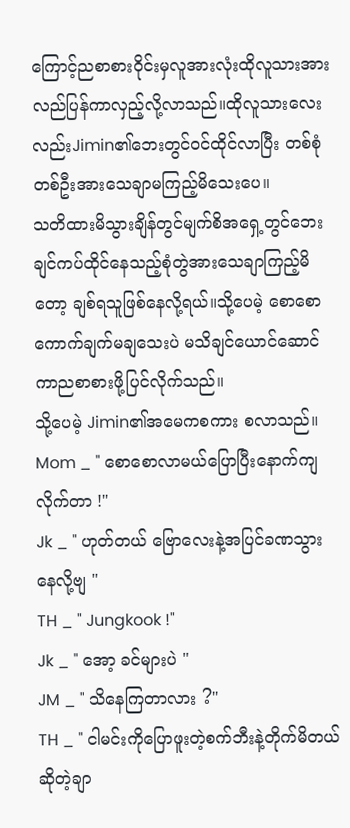ကြောင့်ညစာစားဝိုင်းမှလူအားလုံးထိုလူသားအားလည်ပြန်ကာလှည့်လို့လာသည်။ထိုလူသားလေးလည်းJimin၏ဘေးတွင်၀င်ထိုင်လာပြီး တစ်စုံတစ်ဦးအားသေချာမကြည့်မိသေးပေ။
သတိထားမိသွားချိန်တွင်မျက်စိအရှေ့တွင်ဘေးချင်ကပ်ထိုင်နေသည့်စုံတွဲအားသေချာကြည့်မိတော့ ချစ်ရသူဖြစ်နေလို့ရယ်။သို့ပေမဲ့ စောစောကောက်ချက်မချသေးပဲ မသိချင်ယောင်ဆောင်ကာညစာစားဖို့ပြင်လိုက်သည်။
သို့ပေမဲ့ Jimin၏အမေကစကား စလာသည်။
Mom _ " စောစောလာမယ်ပြောပြီးနောက်ကျလိုက်တာ !"
Jk _ " ဟုတ်တယ် ဗြောလေးနဲ့အပြင်ခဏသွားနေလို့ဗျ "
TH _ " Jungkook !"
Jk _ " အော့ ခင်များပဲ "
JM _ " သိနေကြတာလား ?"
TH _ " ငါမင်းကိုပြောဖူးတဲ့စက်ဘီးနဲ့တိုက်မိတယ်ဆိုတဲ့ချာ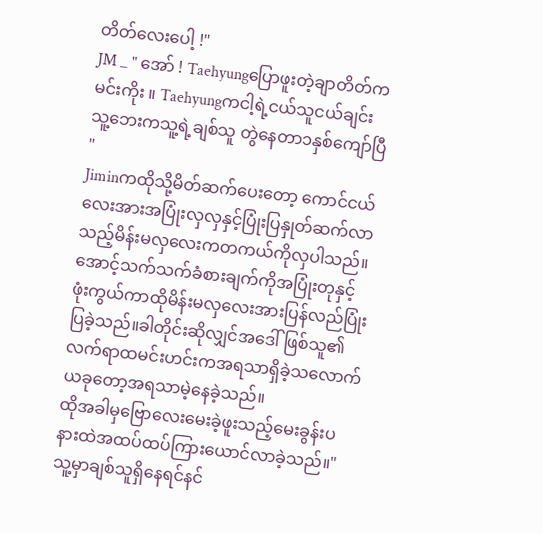တိတ်လေးပေါ့ !"
JM _ " အော် ! Taehyungပြောဖူးတဲ့ချာတိတ်ကမင်းကိုး ။ Taehyungကငါ့ရဲ့ငယ်သူငယ်ချင်း သူ့ဘေးကသူ့ရဲ့ချစ်သူ တွဲနေတာ၁နှစ်ကျော်ပြီ "
Jiminကထိုသို့မိတ်ဆက်ပေးတော့ ကောင်ငယ်လေးအားအပြုံးလှလှနှင့်ပြုံးပြနှုတ်ဆက်လာသည့်မိန်းမလှလေးကတကယ်ကိုလှပါသည်။အောင့်သက်သက်ခံစားချက်ကိုအပြုံးတုနှင့်ဖုံးကွယ်ကာထိုမိန်းမလှလေးအားပြန်လည်ပြုံးပြခဲ့သည်။ခါတိုင်းဆိုလျှင်အဒေါ်ဖြစ်သူ၏လက်ရာထမင်းဟင်းကအရသာရှိခဲ့သလောက် ယခုတော့အရသာမဲ့နေခဲ့သည်။
ထိုအခါမှဗြောလေးမေးခဲ့ဖူးသည့်မေးခွန်းပနားထဲအထပ်ထပ်ကြားယောင်လာခဲ့သည်။"သူ့မှာချစ်သူရှိနေရင်နင်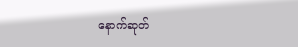နောက်ဆုတ်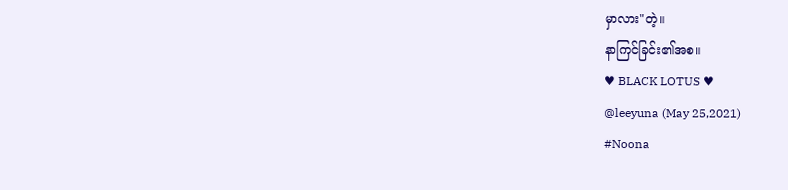မှာလား"တဲ့။
နာကြင်ခြင်း၏အစ။
♥ BLACK LOTUS ♥
@leeyuna (May 25,2021)
#Noona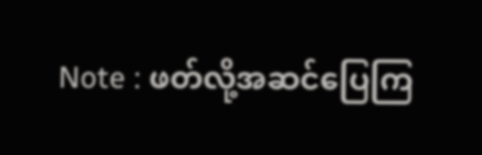Note : ဖတ်လို့အဆင်ပြေကြ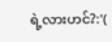ရဲ့လားဟင်?:'(